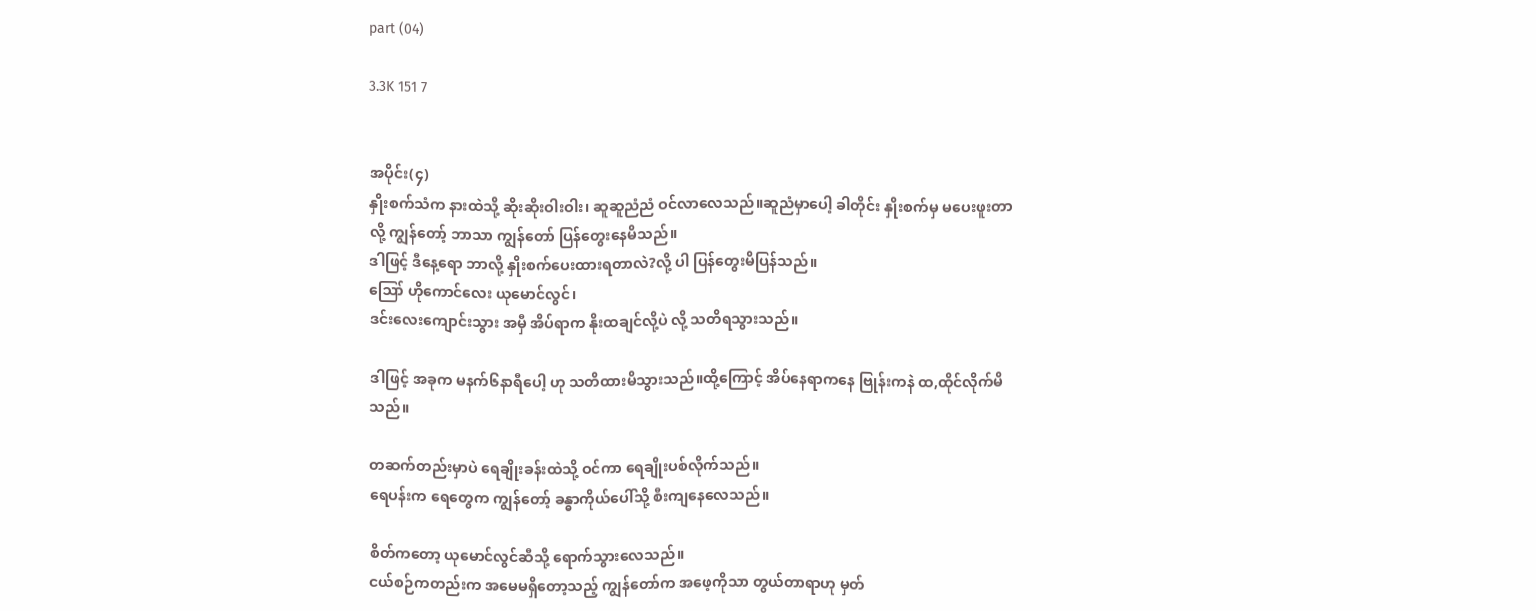part (04)

3.3K 151 7


အပိုင်း(၄)
နှိုးစက်သံက နားထဲသို့ ဆိုးဆိုးဝါးဝါး၊ ဆူဆူညံညံ ဝင်လာလေသည်။ဆူညံမှာပေါ့ ခါတိုင်း နှိုးစက်မှ မပေးဖူးတာလို့ ကျွန်တော့် ဘာသာ ကျွန်တော် ပြန်တွေးနေမိသည်။
ဒါဖြင့် ဒီနေ့ရော ဘာလို့ နှိုးစက်ပေးထားရတာလဲ?လို့ ပါ ပြန်တွေးမိပြန်သည်။
ဪ ဟိုကောင်လေး ယုမောင်လွင်၊
ဒင်းလေးကျောင်းသွား အမှီ အိပ်ရာက နိုးထချင်လို့ပဲ လို့ သတိရသွားသည်။

ဒါဖြင့် အခုက မနက်၆နာရီပေါ့ ဟု သတိထားမိသွားသည်။ထို့ကြောင့် အိပ်နေရာကနေ ဗြုန်းကနဲ ထ,ထိုင်လိုက်မိသည်။

တဆက်တည်းမှာပဲ ရေချိုးခန်းထဲသို့ ဝင်ကာ ရေချိုးပစ်လိုက်သည်။
ရေပန်းက ရေတွေက ကျွန်တော့် ခန္ဓာကိုယ်ပေါ်သို့ စီးကျနေလေသည်။

စိတ်ကတော့ ယုမောင်လွင်ဆီသို့ ရောက်သွားလေသည်။
ငယ်စဉ်ကတည်းက အမေမရှိတော့သည့် ကျွန်တော်က အဖေ့ကိုသာ တွယ်တာရာဟု မှတ်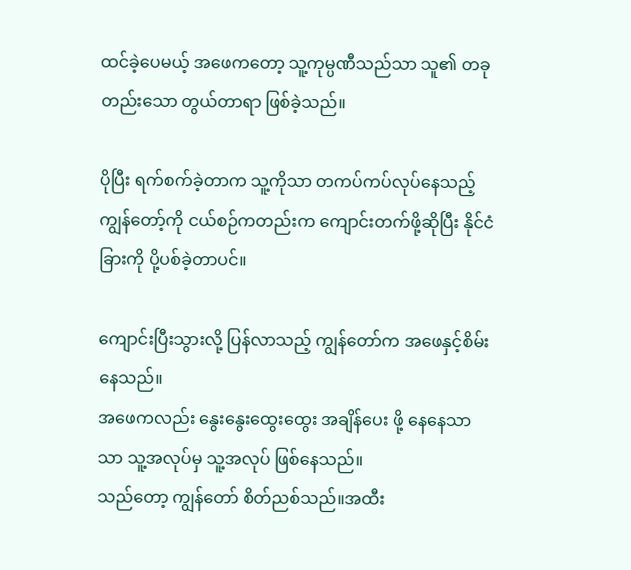ထင်ခဲ့ပေမယ့် အဖေကတော့ သူ့ကုမ္ပဏီသည်သာ သူ၏ တခုတည်းသော တွယ်တာရာ ဖြစ်ခဲ့သည်။

ပိုပြီး ရက်စက်ခဲ့တာက သူ့ကိုသာ တကပ်ကပ်လုပ်နေသည့် ကျွန်တော့်ကို ငယ်စဉ်ကတည်းက ကျောင်းတက်ဖို့ဆိုပြီး နိုင်ငံခြားကို ပို့ပစ်ခဲ့တာပင်။

ကျောင်းပြီးသွားလို့ ပြန်လာသည့် ကျွန်တော်က အဖေနှင့်စိမ်းနေသည်။
အဖေကလည်း နွေးနွေးထွေးထွေး အချိန်ပေး ဖို့ နေနေသာသာ သူ့အလုပ်မှ သူ့အလုပ် ဖြစ်နေသည်။
သည်တော့ ကျွန်တော် စိတ်ညစ်သည်။အထီး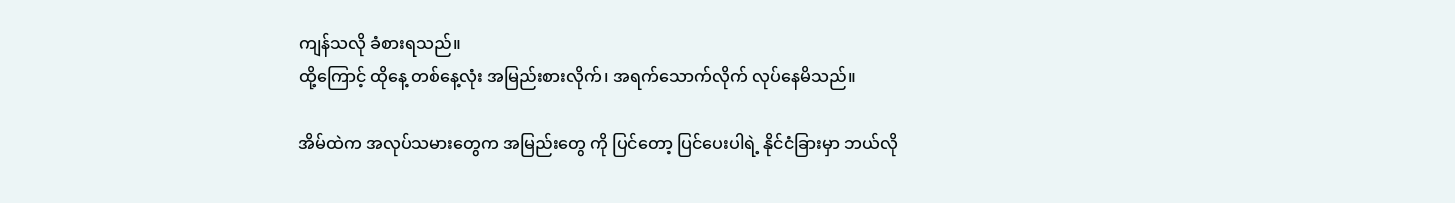ကျန်သလို ခံစားရသည်။
ထို့ကြောင့် ထိုနေ့ တစ်နေ့လုံး အမြည်းစားလိုက်၊ အရက်သောက်လိုက် လုပ်နေမိသည်။

အိမ်ထဲက အလုပ်သမားတွေက အမြည်းတွေ ကို ပြင်တော့ ပြင်ပေးပါရဲ့ နိုင်ငံခြားမှာ ဘယ်လို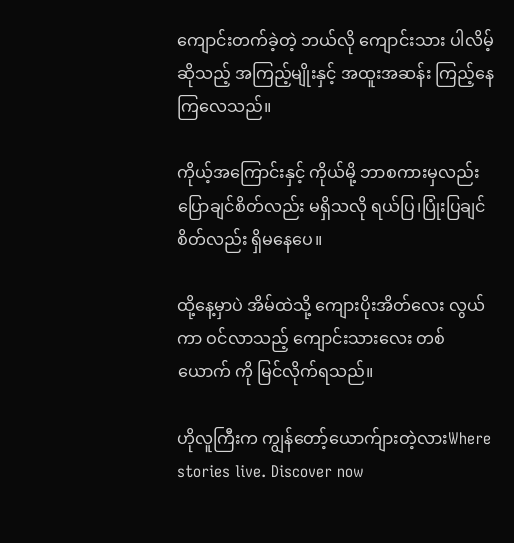ကျောင်းတက်ခဲ့တဲ့ ဘယ်လို ကျောင်းသား ပါလိမ့်ဆိုသည့် အကြည့်မျိုးနှင့် အထူးအဆန်း ကြည့်နေကြလေသည်။

ကိုယ့်အကြောင်းနှင့် ကိုယ်မို့ ဘာစကားမှလည်း ပြောချင်စိတ်လည်း မရှိသလို ရယ်ပြ၊ပြုံးပြချင်စိတ်လည်း ရှိမနေပေ။

ထို့နေ့မှာပဲ အိမ်ထဲသို့ ကျေားပိုးအိတ်လေး လွယ်ကာ ဝင်လာသည့် ကျောင်းသားလေး တစ်ယောက် ကို မြင်လိုက်ရသည်။

ဟိုလူကြီးက ကျွန်တော့်ယောက်ျားတဲ့လားWhere stories live. Discover now